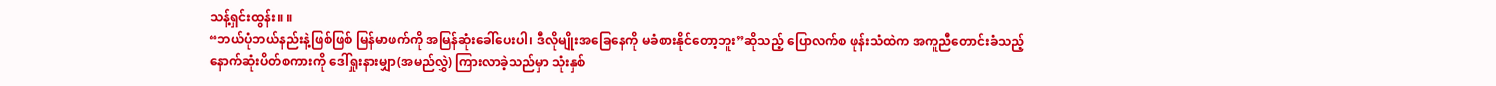သန့်ရှင်းထွန်း။ ။
“ဘယ်ပုံဘယ်နည်းနဲ့ဖြစ်ဖြစ် မြန်မာဖက်ကို အမြန်ဆုံးခေါ်ပေးပါ၊ ဒီလိုမျိုးအခြေနေကို မခံစားနိုင်တော့ဘူး”ဆိုသည့် ပြောလက်စ ဖုန်းသံထဲက အကူညီတောင်းခံသည့် နောက်ဆုံးပိတ်စကားကို ဒေါ်ရှုးနားမျှာ(အမည်လွှဲ) ကြားလာခဲ့သည်မှာ သုံးနှစ်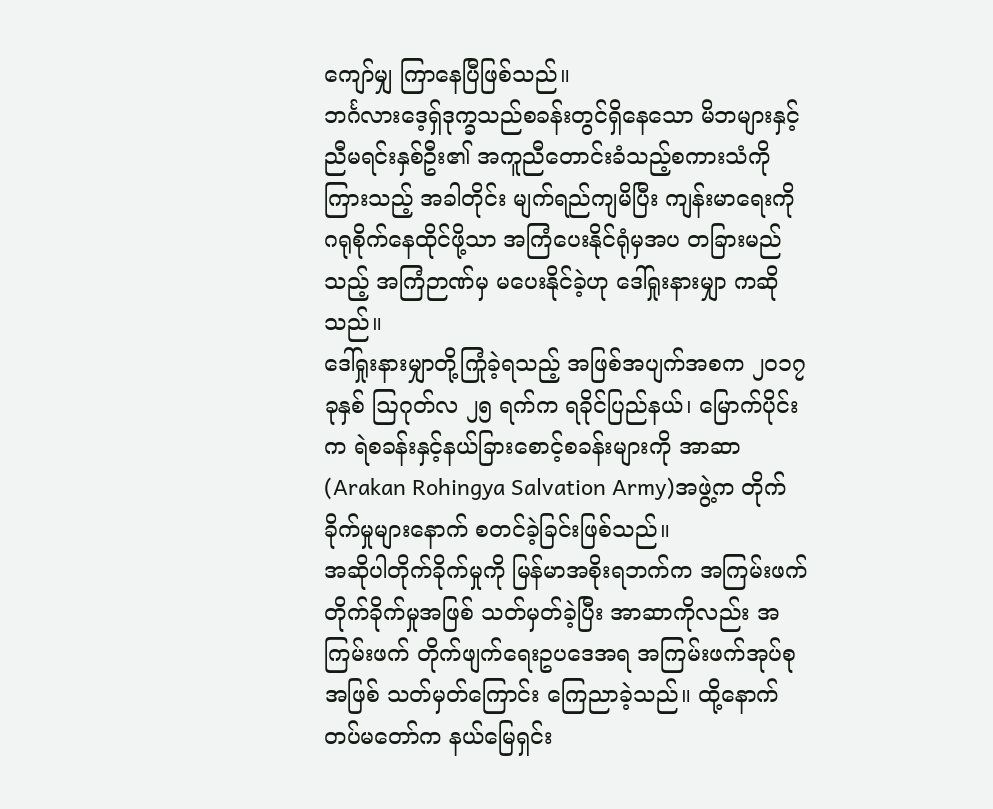ကျော်မျှ ကြာနေပြီဖြစ်သည်။
ဘင်္ဂလားဒေ့ရှ်ဒုက္ခသည်စခန်းတွင်ရှိနေသော မိဘများနှင့်ညီမရင်းနှစ်ဦး၏ အကူညီတောင်းခံသည့်စကားသံကို ကြားသည့် အခါတိုင်း မျက်ရည်ကျမိပြီး ကျန်းမာရေးကို ဂရုစိုက်နေထိုင်ဖို့သာ အကြံပေးနိုင်ရုံမှအပ တခြားမည်သည့် အကြံဉာဏ်မှ မပေးနိုင်ခဲ့ဟု ဒေါ်ရှုးနားမျှာ ကဆိုသည်။
ဒေါ်ရှုးနားမျှာတို့ကြုံခဲ့ရသည့် အဖြစ်အပျက်အစက ၂၀၁၇ ခုနှစ် ဩဂုတ်လ ၂၅ ရက်က ရခိုင်ပြည်နယ်၊ မြောက်ပိုင်းက ရဲစခန်းနှင့်နယ်ခြားစောင့်စခန်းများကို အာဆာ (Arakan Rohingya Salvation Army)အဖွဲ့က တိုက်ခိုက်မှုများနောက် စတင်ခဲ့ခြင်းဖြစ်သည်။
အဆိုပါတိုက်ခိုက်မှုကို မြန်မာအစိုးရဘက်က အကြမ်းဖက်တိုက်ခိုက်မှုအဖြစ် သတ်မှတ်ခဲ့ပြီး အာဆာကိုလည်း အကြမ်းဖက် တိုက်ဖျက်ရေးဥပဒေအရ အကြမ်းဖက်အုပ်စုအဖြစ် သတ်မှတ်ကြောင်း ကြေညာခဲ့သည်။ ထို့နောက်တပ်မတော်က နယ်မြေရှင်း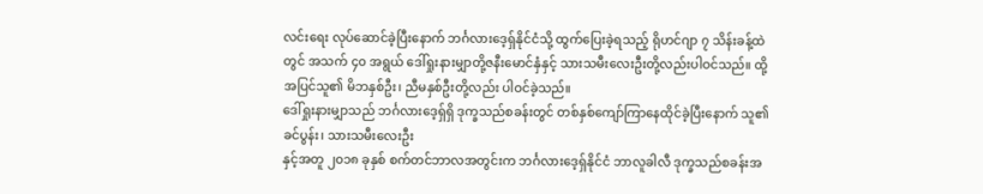လင်းရေး လုပ်ဆောင်ခဲ့ပြီးနောက် ဘင်္ဂလားဒေ့ရှ်နိုင်ငံသို့ ထွက်ပြေးခဲ့ရသည့် ရိုဟင်ဂျာ ၇ သိန်းခန့်ထဲတွင် အသက် ၄၀ အရွယ် ဒေါ်ရှုးနားမျှာတို့ဇနီးမောင်နှံနှင့် သားသမီးလေးဦးတို့လည်းပါဝင်သည်။ ထို့အပြင်သူ၏ မိဘနှစ်ဦး၊ ညီမနှစ်ဦးတို့လည်း ပါဝင်ခဲ့သည်။
ဒေါ်ရှုးနားမျှာသည် ဘင်္ဂလားဒေ့ရှ်ရှိ ဒုက္ခသည်စခန်းတွင် တစ်နှစ်ကျော်ကြာနေထိုင်ခဲ့ပြီးနောက် သူ၏ခင်ပွန်း၊ သားသမီးလေးဦး
နှင့်အတူ ၂၀၁၈ ခုနှစ် စက်တင်ဘာလအတွင်းက ဘင်္ဂလားဒေ့ရှ်နိုင်ငံ ဘာလူခါလီ ဒုက္ခသည်စခန်းအ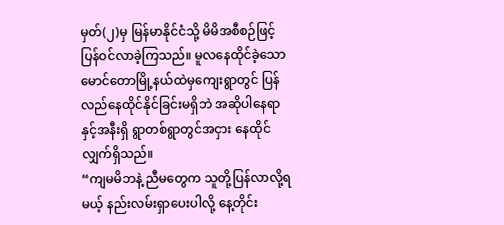မှတ်(၂)မှ မြန်မာနိုင်ငံသို့ မိမိအစီစဉ်ဖြင့် ပြန်ဝင်လာခဲ့ကြသည်။ မူလနေထိုင်ခဲ့သော မောင်တောမြို့နယ်ထဲမှကျေးရွာတွင် ပြန်လည်နေထိုင်နိုင်ခြင်းမရှိဘဲ အဆိုပါနေရာနှင့်အနီးရှိ ရွာတစ်ရွာတွင်အငှား နေထိုင်လျှက်ရှိသည်။
“ကျမမိဘနဲ့ ညီမတွေက သူတို့ပြန်လာလို့ရမယ့် နည်းလမ်းရှာပေးပါလို့ နေ့တိုင်း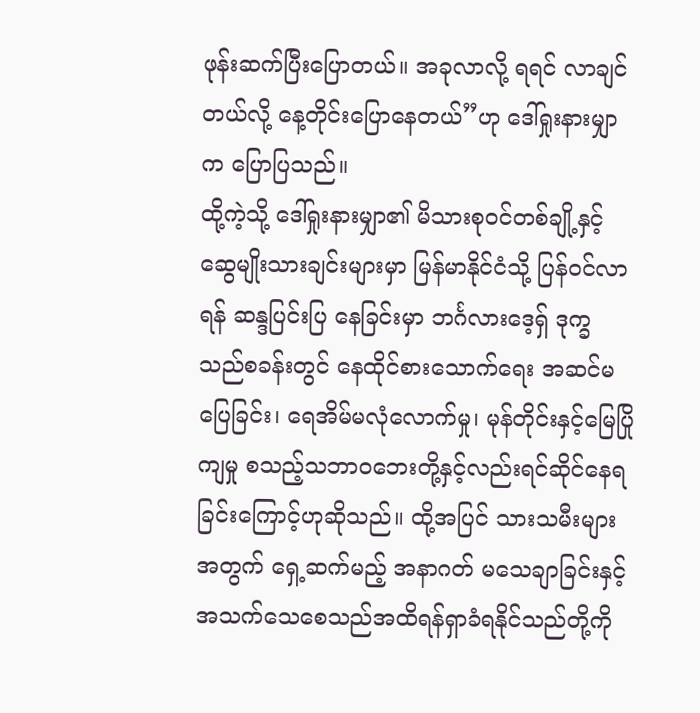ဖုန်းဆက်ပြီးပြောတယ်။ အခုလာလို့ ရရင် လာချင်တယ်လို့ နေ့တိုင်းပြောနေတယ်”ဟု ဒေါ်ရှုးနားမျှာ က ပြောပြသည်။
ထို့ကဲ့သို့ ဒေါ်ရှုးနားမျှာ၏ မိသားစုဝင်တစ်ချို့နှင့် ဆွေမျိုးသားချင်းများမှာ မြန်မာနိုင်ငံသို့ ပြန်ဝင်လာရန် ဆန္ဒပြင်းပြ နေခြင်းမှာ ဘင်္ဂလားဒေ့ရှ် ဒုက္ခသည်စခန်းတွင် နေထိုင်စားသောက်ရေး အဆင်မပြေခြင်း၊ ရေအိမ်မလုံလောက်မှု၊ မုန်တိုင်းနှင့်မြေပြိုကျမှု စသည့်သဘာဝဘေးတို့နှင့်လည်းရင်ဆိုင်နေရခြင်းကြောင့်ဟုဆိုသည်။ ထို့အပြင် သားသမီးများအတွက် ရှေ့ဆက်မည့် အနာဂတ် မသေချာခြင်းနှင့် အသက်သေစေသည်အထိရန်ရှာခံရနိုင်သည်တို့ကို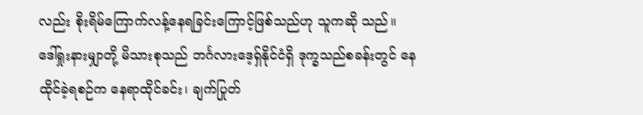လည်း စိုးရိမ်ကြောက်လန့်နေရခြင်းကြောင့်ဖြစ်သည်ဟု သူကဆို သည်။
ဒေါ်ရှုးနားမျှာတို့ မိသားစုသည် ဘင်္ဂလားဒေ့ရှ်နိုင်ငံရှိ ဒုက္ခသည်စခန်းတွင် နေထိုင်ခဲ့ရစဉ်က နေရာထိုင်ခင်း၊ ချက်ပြုတ်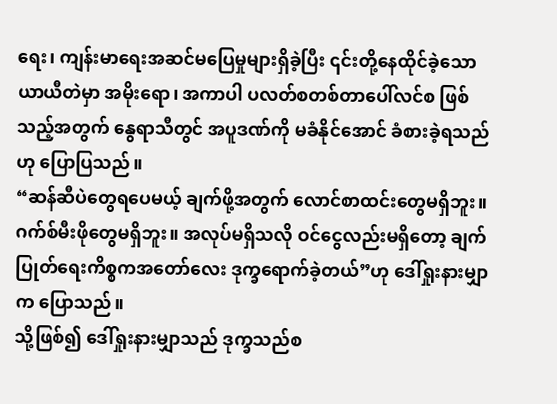ရေး၊ ကျန်းမာရေးအဆင်မပြေမှုများရှိခဲ့ပြီး ၎င်းတို့နေထိုင်ခဲ့သော ယာယီတဲမှာ အမိုးရော၊ အကာပါ ပလတ်စတစ်တာပေါ်လင်စ ဖြစ်သည့်အတွက် နွေရာသီတွင် အပူဒဏ်ကို မခံနိုင်အောင် ခံစားခဲ့ရသည်ဟု ပြောပြသည်။
“ဆန်ဆီပဲတွေရပေမယ့် ချက်ဖို့အတွက် လောင်စာထင်းတွေမရှိဘူး။ ဂက်စ်မီးဖိုတွေမရှိဘူး။ အလုပ်မရှိသလို ဝင်ငွေလည်းမရှိတော့ ချက်ပြုတ်ရေးကိစ္စကအတော်လေး ဒုက္ခရောက်ခဲ့တယ်”ဟု ဒေါ်ရှုးနားမျှာက ပြောသည်။
သို့ဖြစ်၍ ဒေါ်ရှုးနားမျှာသည် ဒုက္ခသည်စ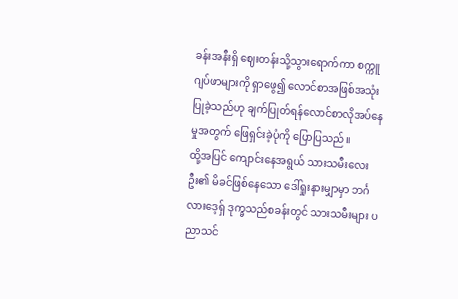ခန်းအနီးရှိ ဈေးတန်းသို့သွားရောက်ကာ စက္ကူဂျပ်ဖာများကို ရှာဖွေ၍ လောင်စာအဖြစ်အသုံးပြုခဲ့သည်ဟု ချက်ပြုတ်ရန်လောင်စာလိုအပ်နေမှုအတွက် ဖြေရှင်းခဲ့ပုံကို ပြောပြသည်။
ထို့အပြင် ကျောင်းနေအရွယ် သားသမီးလေးဦး၏ မိခင်ဖြစ်နေသော ဒေါ်ရှုးနားမျှာမှာ ဘင်္ဂလားဒေ့ရှ် ဒုက္ခသည်စခန်းတွင် သားသမီးများ ပညာသင်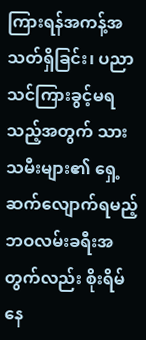ကြားရန်အကန့်အသတ်ရှိခြင်း၊ ပညာသင်ကြားခွင့်မရသည့်အတွက် သားသမီးများ၏ ရှေ့ဆက်လျောက်ရမည့် ဘဝလမ်းခရီးအတွက်လည်း စိုးရိမ်နေ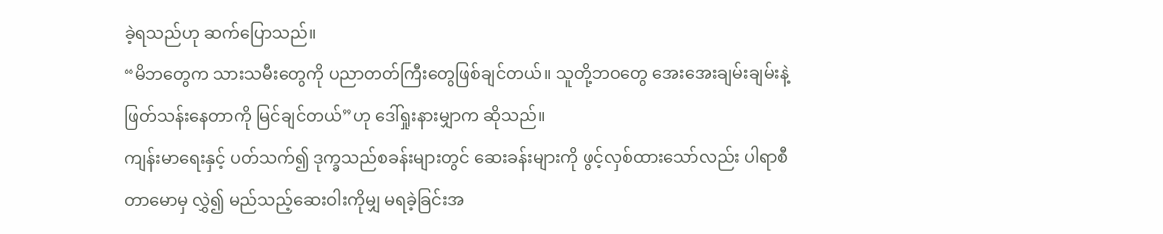ခဲ့ရသည်ဟု ဆက်ပြောသည်။
“မိဘတွေက သားသမီးတွေကို ပညာတတ်ကြီးတွေဖြစ်ချင်တယ်။ သူတို့ဘဝတွေ အေးအေးချမ်းချမ်းနဲ့ ဖြတ်သန်းနေတာကို မြင်ချင်တယ်”ဟု ဒေါ်ရှုးနားမျှာက ဆိုသည်။
ကျန်းမာရေးနှင့် ပတ်သက်၍ ဒုက္ခသည်စခန်းများတွင် ဆေးခန်းများကို ဖွင့်လှစ်ထားသော်လည်း ပါရာစီတာမောမှ လွှဲ၍ မည်သည့်ဆေးဝါးကိုမျှ မရခဲ့ခြင်းအ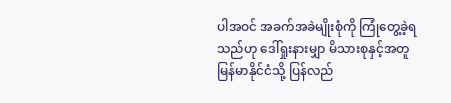ပါအဝင် အခက်အခဲမျိုးစုံကို ကြုံတွေ့ခဲ့ရသည်ဟု ဒေါ်ရှုးနားမျှာ မိသားစုနှင့်အတူ မြန်မာနိုင်ငံသို့ ပြန်လည်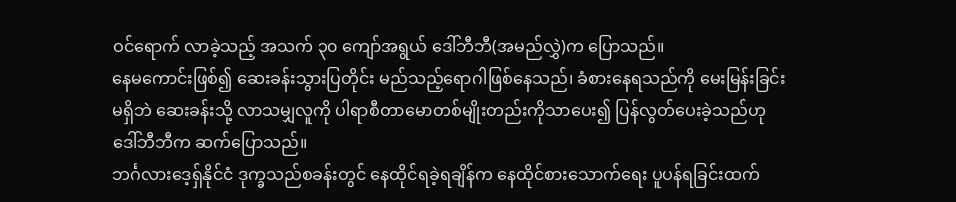ဝင်ရောက် လာခဲ့သည့် အသက် ၃၀ ကျော်အရွယ် ဒေါ်ဘီဘီ(အမည်လွှဲ)က ပြောသည်။
နေမကောင်းဖြစ်၍ ဆေးခန်းသွားပြတိုင်း မည်သည့်ရောဂါဖြစ်နေသည်၊ ခံစားနေရသည်ကို မေးမြန်းခြင်းမရှိဘဲ ဆေးခန်းသို့ လာသမျှလူကို ပါရာစီတာမောတစ်မျိုးတည်းကိုသာပေး၍ ပြန်လွတ်ပေးခဲ့သည်ဟု ဒေါ်ဘီဘီက ဆက်ပြောသည်။
ဘင်္ဂလားဒေ့ရှ်နိုင်ငံ ဒုက္ခသည်စခန်းတွင် နေထိုင်ရခဲ့ရချိန်က နေထိုင်စားသောက်ရေး ပူပန်ရခြင်းထက်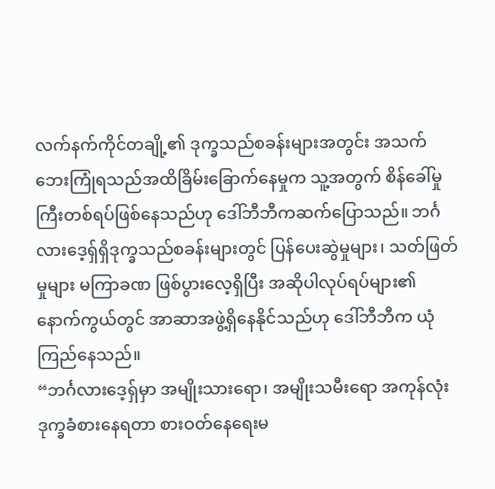လက်နက်ကိုင်တချို့၏ ဒုက္ခသည်စခန်းများအတွင်း အသက်ဘေးကြုံရသည်အထိခြိမ်းခြောက်နေမှုက သူ့အတွက် စိန်ခေါ်မှုကြီးတစ်ရပ်ဖြစ်နေသည်ဟု ဒေါ်ဘီဘီကဆက်ပြောသည်။ ဘင်္ဂလားဒေ့ရှ်ရှိဒုက္ခသည်စခန်းများတွင် ပြန်ပေးဆွဲမှုများ၊ သတ်ဖြတ်မှုများ မကြာခဏ ဖြစ်ပွားလေ့ရှိပြီး အဆိုပါလုပ်ရပ်များ၏ နောက်ကွယ်တွင် အာဆာအဖွဲ့ရှိနေနိုင်သည်ဟု ဒေါ်ဘီဘီက ယုံကြည်နေသည်။
“ဘင်္ဂလားဒေ့ရှ်မှာ အမျိုးသားရော၊ အမျိုးသမီးရော အကုန်လုံး ဒုက္ခခံစားနေရတာ စားဝတ်နေရေးမ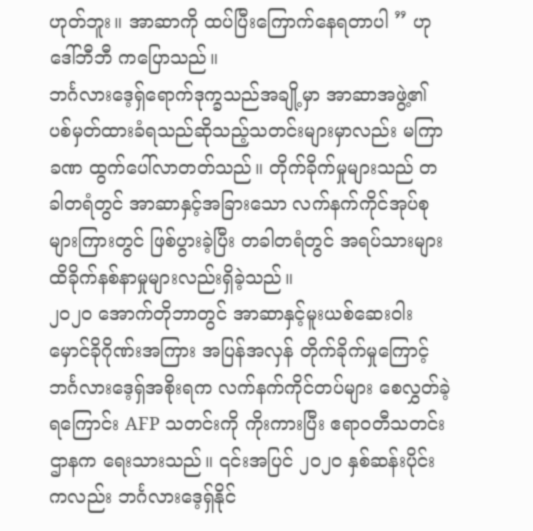ဟုတ်ဘူး။ အာဆာကို ထပ်ပြီးကြောက်နေရတာပါ ” ဟု ဒေါ်ဘီဘီ ကပြောသည်။
ဘင်္ဂလားဒေ့ရှ်ရောက်ဒုက္ခသည်အချို့မှာ အာဆာအဖွဲ့၏ ပစ်မှတ်ထားခံရသည်ဆိုသည့်သတင်းများမှာလည်း မကြာခဏ ထွက်ပေါ်လာတတ်သည်။ တိုက်ခိုက်မှုများသည် တခါတရံတွင် အာဆာနှင့်အခြားသော လက်နက်ကိုင်အုပ်စုများကြားတွင် ဖြစ်ပွားခဲ့ပြီး တခါတရံတွင် အရပ်သားများထိခိုက်နစ်နာမှုများလည်းရှိခဲ့သည်။
၂၀၂၀ အောက်တိုဘာတွင် အာဆာနှင့်မူးယစ်ဆေးဝါးမှောင်ခိုဂိုဏ်းအကြား အပြန်အလှန် တိုက်ခိုက်မှုကြောင့် ဘင်္ဂလားဒေ့ရှ်အစိုးရက လက်နက်ကိုင်တပ်များ စေလွှတ်ခဲ့ရကြောင်း AFP သတင်းကို ကိုးကားပြီး ဧရာဝတီသတင်းဌာနက ရေးသားသည်။ ၎င်းအပြင် ၂၀၂၀ နှစ်ဆန်းပိုင်းကလည်း ဘင်္ဂလားဒေ့ရှ်နိုင်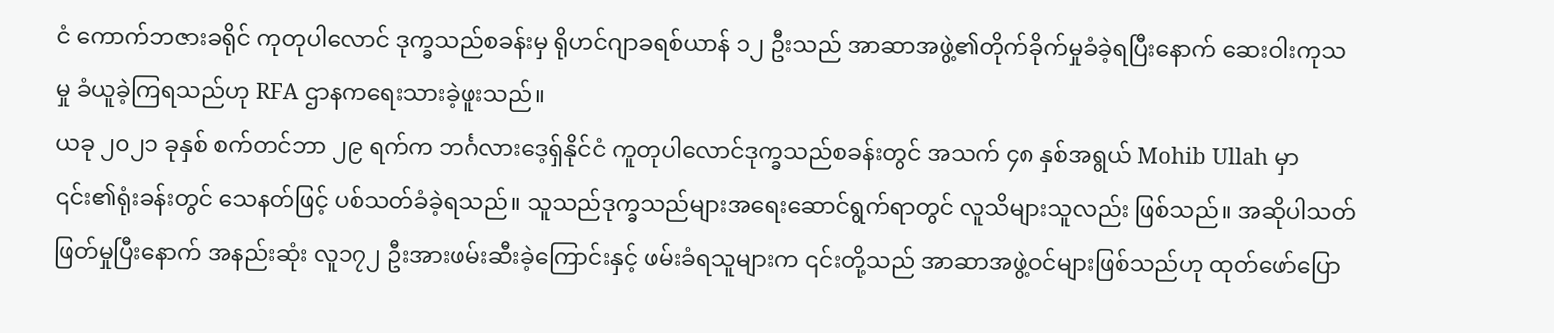ငံ ကောက်ဘဇားခရိုင် ကုတုပါလောင် ဒုက္ခသည်စခန်းမှ ရိုဟင်ဂျာခရစ်ယာန် ၁၂ ဦးသည် အာဆာအဖွဲ့၏တိုက်ခိုက်မှုခံခဲ့ရပြီးနောက် ဆေးဝါးကုသမှု ခံယူခဲ့ကြရသည်ဟု RFA ဌာနကရေးသားခဲ့ဖူးသည်။
ယခု ၂၀၂၁ ခုနှစ် စက်တင်ဘာ ၂၉ ရက်က ဘင်္ဂလားဒေ့ရှ်နိုင်ငံ ကူတုပါလောင်ဒုက္ခသည်စခန်းတွင် အသက် ၄၈ နှစ်အရွယ် Mohib Ullah မှာ ၎င်း၏ရုံးခန်းတွင် သေနတ်ဖြင့် ပစ်သတ်ခံခဲ့ရသည်။ သူသည်ဒုက္ခသည်များအရေးဆောင်ရွက်ရာတွင် လူသိများသူလည်း ဖြစ်သည်။ အဆိုပါသတ်ဖြတ်မှုပြီးနောက် အနည်းဆုံး လူ၁၇၂ ဦးအားဖမ်းဆီးခဲ့ကြောင်းနှင့် ဖမ်းခံရသူများက ၎င်းတို့သည် အာဆာအဖွဲ့ဝင်များဖြစ်သည်ဟု ထုတ်ဖော်ပြော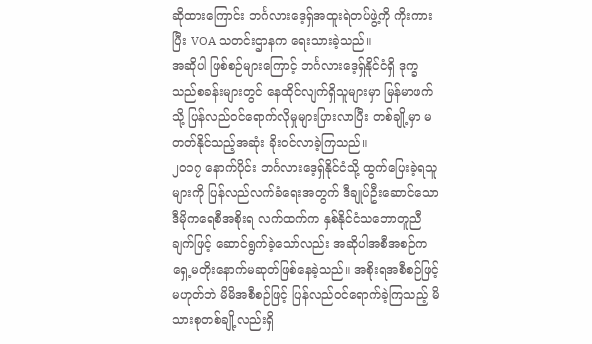ဆိုထားကြောင်း ဘင်္ဂလားဒေ့ရှ်အထူးရဲတပ်ဖွဲ့ကို ကိုးကားပြီး VOA သတင်းဌာနက ရေးသားခဲ့သည်။
အဆိုပါ ဖြစ်စဉ်များကြောင့် ဘင်္ဂလားဒေ့ရှ်နိုင်ငံရှိ ဒုက္ခသည်စခန်းများတွင် နေထိုင်လျက်ရှိသူများမှာ မြန်မာဖက်သို့ ပြန်လည်ဝင်ရောက်လိုမှုများပြားလာပြီး တစ်ချို့မှာ မတတ်နိုင်သည့်အဆုံး ခိုးဝင်လာခဲ့ကြသည်။
၂၀၁၇ နောက်ပိုင်း ဘင်္ဂလားဒေ့ရှ်နိုင်ငံသို့ ထွက်ပြေးခဲ့ရသူများကို ပြန်လည်လက်ခံရေးအတွက် ဒီချုပ်ဦးဆောင်သော ဒီမိုကရေစီအစိုးရ လက်ထက်က နှစ်နိုင်ငံသဘောတူညီချက်ဖြင့် ဆောင်ရွက်ခဲ့သော်လည်း အဆိုပါအစီအစဉ်က ရှေ့မတိုးနောက်မဆုတ်ဖြစ်နေခဲ့သည်။ အစိုးရအစီစဉ်ဖြင့်မဟုတ်ဘဲ မိမိအစီစဉ်ဖြင့် ပြန်လည်ဝင်ရောက်ခဲ့ကြသည့် မိသားစုတစ်ချို့လည်းရှိ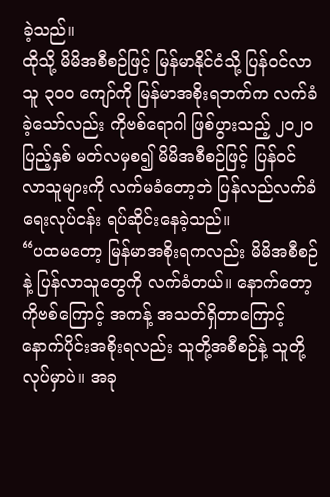ခဲ့သည်။
ထိုသို့ မိမိအစီစဉ်ဖြင့် မြန်မာနိုင်ငံသို့ ပြန်ဝင်လာသူ ၃၀၀ ကျော်ကို မြန်မာအစိုးရဘက်က လက်ခံခဲ့သော်လည်း ကိုဗစ်ရောဂါ ဖြစ်ပွားသည့် ၂၀၂၀ ပြည့်နှစ် မတ်လမှစ၍ မိမိအစီစဉ်ဖြင့် ပြန်ဝင်လာသူများကို လက်မခံတော့ဘဲ ပြန်လည်လက်ခံရေးလုပ်ငန်း ရပ်ဆိုင်းနေခဲ့သည်။
“ပထမတော့ မြန်မာအစိုးရကလည်း မိမိအစီစဉ်နဲ့ ပြန်လာသူတွေကို လက်ခံတယ်။ နောက်တော့ ကိုဗစ်ကြောင့် အကန့် အသတ်ရှိတာကြောင့် နောက်ပိုင်းအစိုးရလည်း သူတို့အစီစဉ်နဲ့ သူတို့လုပ်မှာပဲ။ အခု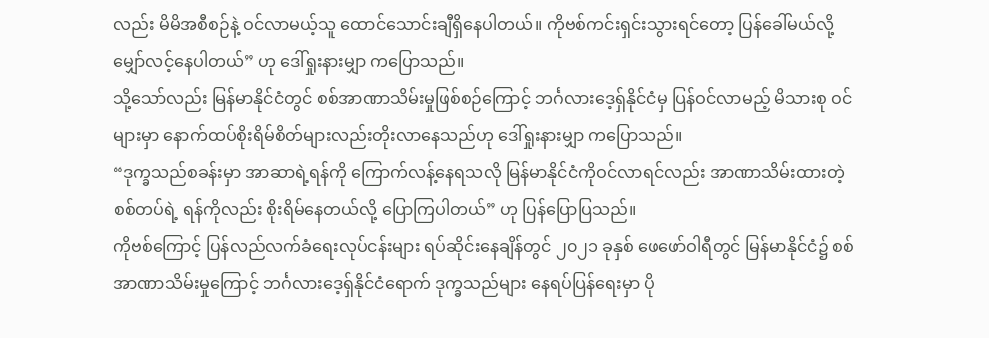လည်း မိမိအစီစဉ်နဲ့ ဝင်လာမယ့်သူ ထောင်သောင်းချီရှိနေပါတယ်။ ကိုဗစ်ကင်းရှင်းသွားရင်တော့ ပြန်ခေါ်မယ်လို့ မျှော်လင့်နေပါတယ်” ဟု ဒေါ်ရှုးနားမျှာ ကပြောသည်။
သို့သော်လည်း မြန်မာနိုင်ငံတွင် စစ်အာဏာသိမ်းမှုဖြစ်စဉ်ကြောင့် ဘင်္ဂလားဒေ့ရှ်နိုင်ငံမှ ပြန်ဝင်လာမည့် မိသားစု ဝင်များမှာ နောက်ထပ်စိုးရိမ်စိတ်များလည်းတိုးလာနေသည်ဟု ဒေါ်ရှုးနားမျှာ ကပြောသည်။
“ဒုက္ခသည်စခန်းမှာ အာဆာရဲ့ရန်ကို ကြောက်လန့်နေရသလို မြန်မာနိုင်ငံကိုဝင်လာရင်လည်း အာဏာသိမ်းထားတဲ့ စစ်တပ်ရဲ့ ရန်ကိုလည်း စိုးရိမ်နေတယ်လို့ ပြောကြပါတယ်” ဟု ပြန်ပြောပြသည်။
ကိုဗစ်ကြောင့် ပြန်လည်လက်ခံရေးလုပ်ငန်းများ ရပ်ဆိုင်းနေချိန်တွင် ၂၀၂၁ ခုနှစ် ဖေဖော်ဝါရီတွင် မြန်မာနိုင်ငံ၌ စစ်အာဏာသိမ်းမှုကြောင့် ဘင်္ဂလားဒေ့ရှ်နိုင်ငံရောက် ဒုက္ခသည်များ နေရပ်ပြန်ရေးမှာ ပို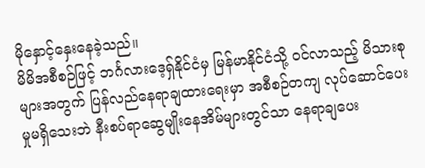မိုနှောင့်နှေးနေခဲ့သည်။
မိမိအစီစဉ်ဖြင့် ဘင်္ဂလားဒေ့ရှ်နိုင်ငံမှ မြန်မာနိုင်ငံသို့ ဝင်လာသည့် မိသားစုများအတွက် ပြန်လည်နေရာချထားရေးမှာ အစီစဉ်တကျ လုပ်ဆောင်ပေးမှုမရှိသေးဘဲ နီးစပ်ရာဆွေမျိုးနေအိမ်များတွင်သာ နေရာချပေး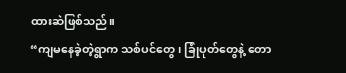ထားဆဲဖြစ်သည်။
“ကျမနေခဲ့တဲ့ရွာက သစ်ပင်တွေ၊ ခြုံပုတ်တွေနဲ့ တော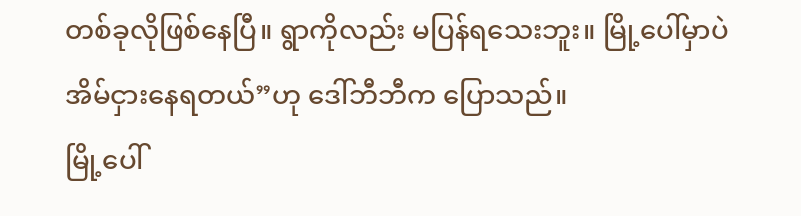တစ်ခုလိုဖြစ်နေပြီ။ ရွာကိုလည်း မပြန်ရသေးဘူး။ မြို့ပေါ်မှာပဲ အိမ်ငှားနေရတယ်”ဟု ဒေါ်ဘီဘီက ပြောသည်။
မြို့ပေါ်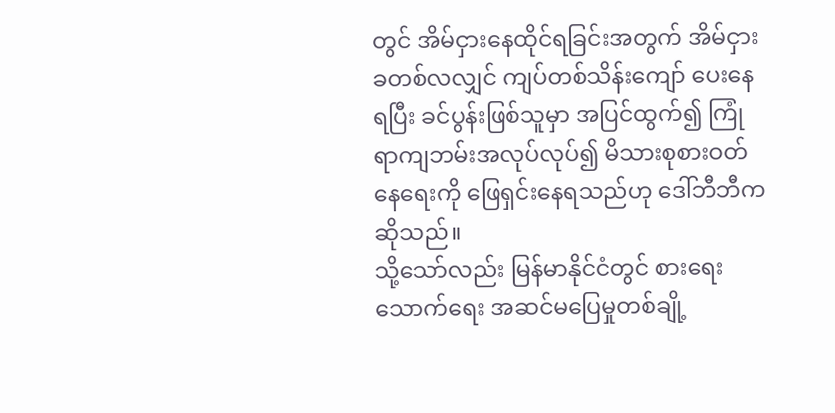တွင် အိမ်ငှားနေထိုင်ရခြင်းအတွက် အိမ်ငှားခတစ်လလျှင် ကျပ်တစ်သိန်းကျော် ပေးနေရပြီး ခင်ပွန်းဖြစ်သူမှာ အပြင်ထွက်၍ ကြုံရာကျဘမ်းအလုပ်လုပ်၍ မိသားစုစားဝတ်နေရေးကို ဖြေရှင်းနေရသည်ဟု ဒေါ်ဘီဘီက ဆိုသည်။
သို့သော်လည်း မြန်မာနိုင်ငံတွင် စားရေးသောက်ရေး အဆင်မပြေမှုတစ်ချို့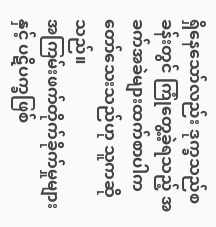ရှိနေသော်လည်း ဒုက္ခသည်စခန်းတွင် ကြုံတွေ့ခဲ့ရသည့် အခက်အခဲများထက်စာပါက တော်သေးသည်ဟု သူကဆိုသည်။
အကြမ်းဖက်တိုက်ခိုက်မှုများနှင့် ပဋိပက္ခဖြစ်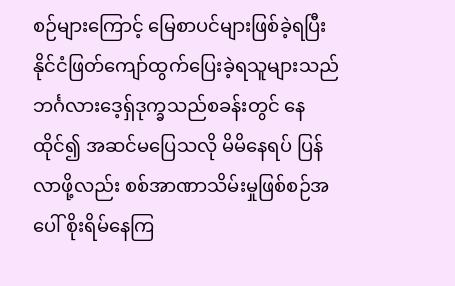စဉ်များကြောင့် မြေစာပင်များဖြစ်ခဲ့ရပြီး နိုင်ငံဖြတ်ကျော်ထွက်ပြေးခဲ့ရသူများသည် ဘင်္ဂလားဒေ့ရှ်ဒုက္ခသည်စခန်းတွင် နေထိုင်၍ အဆင်မပြေသလို မိမိနေရပ် ပြန်လာဖို့လည်း စစ်အာဏာသိမ်းမှုဖြစ်စဉ်အပေါ် စိုးရိမ်နေကြ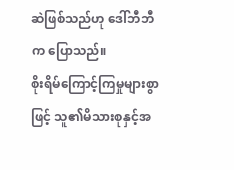ဆဲဖြစ်သည်ဟု ဒေါ်ဘီဘီက ပြောသည်။
စိုးရိမ်ကြောင့်ကြမှုများစွာဖြင့် သူ၏မိသားစုနှင့်အ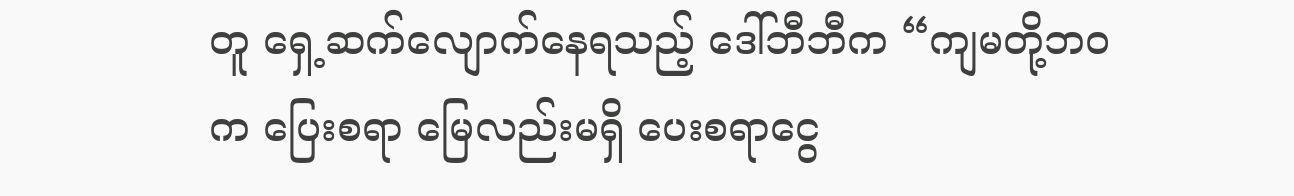တူ ရှေ့ဆက်လျောက်နေရသည့် ဒေါ်ဘီဘီက “ကျမတို့ဘဝက ပြေးစရာ မြေလည်းမရှိ ပေးစရာငွေ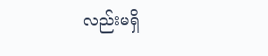လည်းမရှိ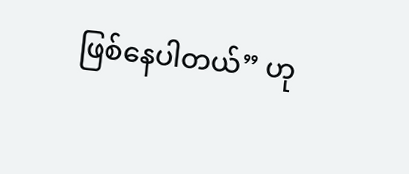ဖြစ်နေပါတယ်” ဟု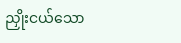ညှိုးငယ်သော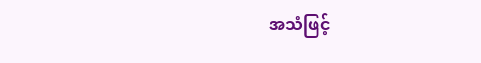အသံဖြင့်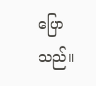ပြောသည်။